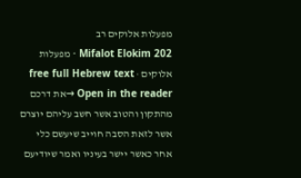מפעלות אלוקים רב
Mifalot Elokim 202 · מפעלות אלוקים · free full Hebrew text
Open in the reader →את דרכם מהתקון והטוב אשר חשב עליהם יוצרם אשר לזאת הסבה חוייב שיעשם כלי אחר כאשר יישר בעיניו ואמר שיודיעם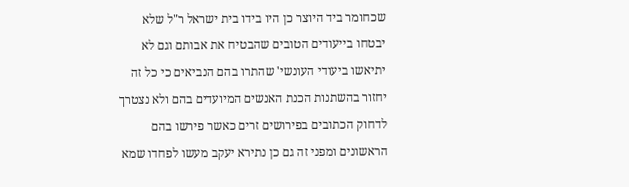שכחומר ביד היוצר כן היו בידו בית ישראל ר"ל שלא יבטחו בייעודים הטובים שהבטיח את אבותם וגם לא יתיאשו ביעודי העונשי' שהתרו בהם הנביאים כי כל זה יחזור בהשתנות הכנת האנשים המיועדים בהם ולא נצטרך לדחוק הכתובים בפירושים זרים כאשר פירשו בהם הראשונים ומפני זה גם כן נתירא יעקב מעשו לפחדו שמא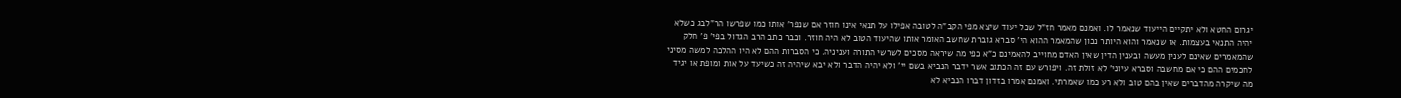יגרום החטא ולא יתקיים הייעוד שנאמר לו. ואמנם מאמר חז"ל שכל יעוד שיצא מפי הקב"ה לטובה אפילו על תנאי אינו חוזר אם שנפר' אותו כמו שפרשו הר"לבג כשלא יהיה התנאי בעצמות. או שנאמר והוא היותר נכון שהמאמר ההוא הי' סברא גוברת שחשב האומר אותו שהיעוד הטוב לא היה חוזר. וכבר כתב הרב הגדול בפי' פ' חלק שהמאמרים שאינם לענין מעשה ובענין הדין שאין האדם מחוייב להאמינם כ"א כפי מה שיראה מסכים לשרשי התורה ועניניה. כי הסברות ההם לא היו ההלכה למשה מסיני לחכמים ההם כי אם מחשבה וסברא עיוני' לא זולת זה. ויפורש עם זה הכתוב אשר ידבר הנביא בשם יי' ולא יהיה הדבר ולא יבא שיהיה זה כשיעד על אות ומופת או יגיד מה שיקרה מהדברים שאין בהם טוב ולא רע כמו שאמרתי. ואמנם אמרו בזדון דברו הנביא לא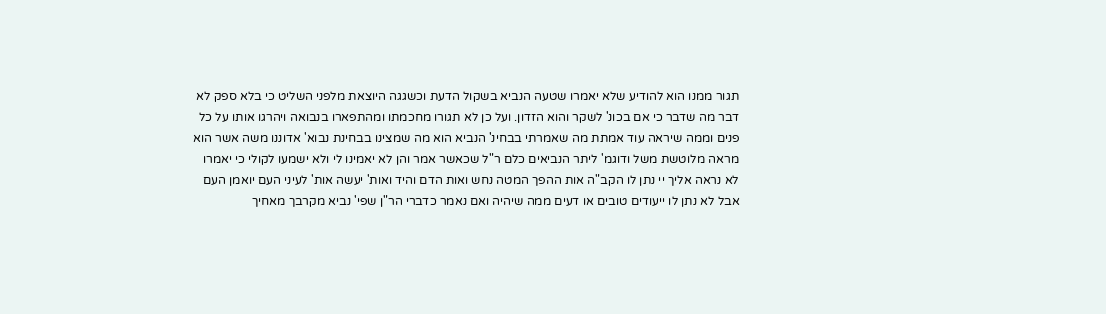תגור ממנו הוא להודיע שלא יאמרו שטעה הנביא בשקול הדעת וכשגגה היוצאת מלפני השליט כי בלא ספק לא דבר מה שדבר כי אם בכונ' לשקר והוא הזדון. ועל כן לא תגורו מחכמתו ומהתפארו בנבואה ויהרגו אותו על כל פנים וממה שיראה עוד אמתת מה שאמרתי בבחינ' הנביא הוא מה שמצינו בבחינת נבוא' אדוננו משה אשר הוא מראה מלוטשת משל ודוגמ' ליתר הנביאים כלם ר"ל שכאשר אמר והן לא יאמינו לי ולא ישמעו לקולי כי יאמרו לא נראה אליך יי נתן לו הקב"ה אות ההפך המטה נחש ואות הדם והיד ואות' יעשה אות' לעיני העם יואמן העם אבל לא נתן לו ייעודים טובים או דעים ממה שיהיה ואם נאמר כדברי הר"ן שפי' נביא מקרבך מאחיך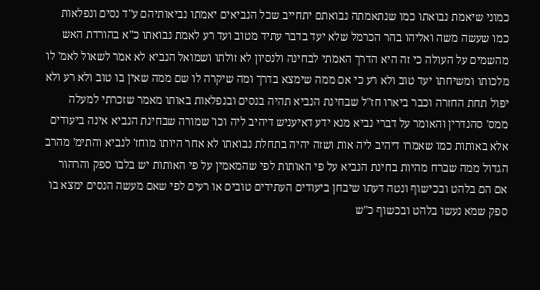כמוני שיאמת נבואתו כמו שנתאמתה נבואתם יתחייב שכל הנביאים יאמתו נביאותיהם ע"ד נסים ונפלאות כמו שעשה משה ואליהו בהר הכרמל שלא יעד בדבר עתיד מטוב ועד רע לאמת נבואתו כ"א בהורדת האש מהשמים על העולה כי זה היא הדרך האמתי לבחינה ולנסיון לא זולתו ושמואל הנביא לא אמר לשאול לאמ' לו מלכותו ומשיחתו יעד טוב ולא רע כי אם ממה שימצא בדרך ומה שיקרה לו שם ממה שאין בו טוב ולא רע ולא יפול תחת החזרה וכבר ביארו חז"ל שבחינת הנביא תהיה בנסים ובנפלאות באותו מאמר שזכרתי למעלה ממס' סהנדרין והאומר על דברי נביא מנא ידע דאיעניש דיהיב ליה וכו' שמורה שבחינת הנביא אינה ביעודים אלא באותות כמו שאמרו דיהיב ליה אות ושזה יהיה בתחלת נבואתו לא אחר היותו מוחז' לנביא והתימ' מהרב הגדול ממה שברח מהיות בחינת הנביא על פי האותות לפי שהמאמין על פי האותות יש בלבו ספק והרהור אם הם בלהט ובכישוף ונטה דעתו שיבחן ביעודים העתידים טובים או רעים לפי שאם מעשה הנסים ימצא בו ספק שמא נעשו בלהט ובכשוף כ"ש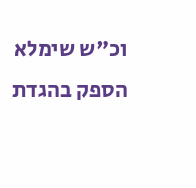וכ"ש שימלא הספק בהגדת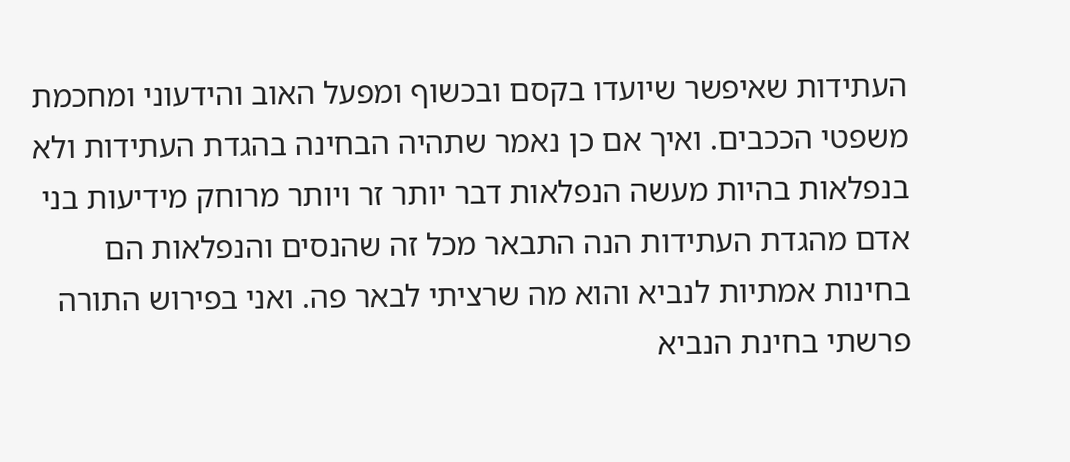העתידות שאיפשר שיועדו בקסם ובכשוף ומפעל האוב והידעוני ומחכמת משפטי הככבים. ואיך אם כן נאמר שתהיה הבחינה בהגדת העתידות ולא בנפלאות בהיות מעשה הנפלאות דבר יותר זר ויותר מרוחק מידיעות בני אדם מהגדת העתידות הנה התבאר מכל זה שהנסים והנפלאות הם בחינות אמתיות לנביא והוא מה שרציתי לבאר פה. ואני בפירוש התורה פרשתי בחינת הנביא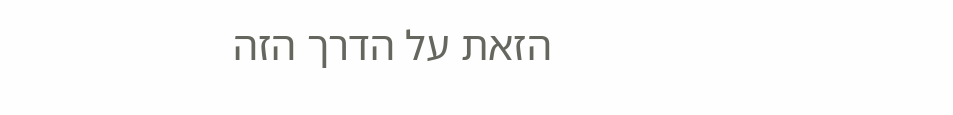הזאת על הדרך הזה